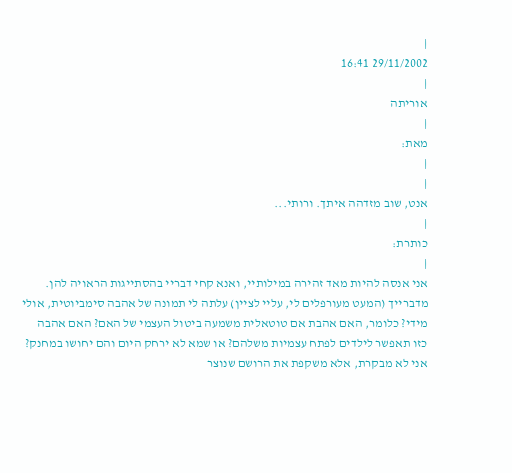|
29/11/2002 16:41
|
אוריתה
|
מאת:
|
|
אנט, שוב מזדהה איתך. ורותי...
|
כותרת:
|
אני אנסה להיות מאד זהירה במילותיי, ואנא קחי דבריי בהסתייגות הראויה להן. מדברייך (המעט מעורפלים לי, עליי לציין) עלתה לי תמונה של אהבה סימביוטית, אולי מידי? כלומר, האם אהבת אם טוטאלית משמעה ביטול העצמי של האם? האם אהבה כזו תאפשר לילדים לפתח עצמיות משלהם? או שמא לא ירחק היום והם יחושו במחנק? אני לא מבקרת, אלא משקפת את הרושם שנוצר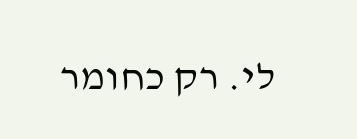לי. רק כחומר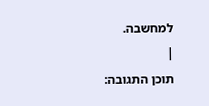למחשבה.
|
תוכן התגובה: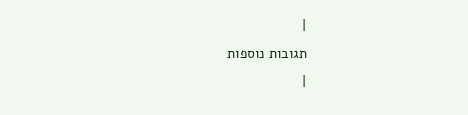|
תגובות נוספות
|